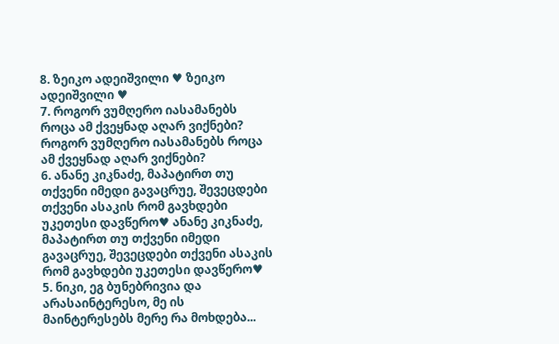8. ზეიკო ადეიშვილი ♥ ზეიკო ადეიშვილი ♥
7. როგორ ვუმღერო იასამანებს როცა ამ ქვეყნად აღარ ვიქნები? როგორ ვუმღერო იასამანებს როცა ამ ქვეყნად აღარ ვიქნები?
6. ანანე კიკნაძე, მაპატირთ თუ თქვენი იმედი გავაცრუე, შევეცდები თქვენი ასაკის რომ გავხდები უკეთესი დავწერო♥ ანანე კიკნაძე, მაპატირთ თუ თქვენი იმედი გავაცრუე, შევეცდები თქვენი ასაკის რომ გავხდები უკეთესი დავწერო♥
5. ნიკი, ეგ ბუნებრივია და არასაინტერესო, მე ის მაინტერესებს მერე რა მოხდება...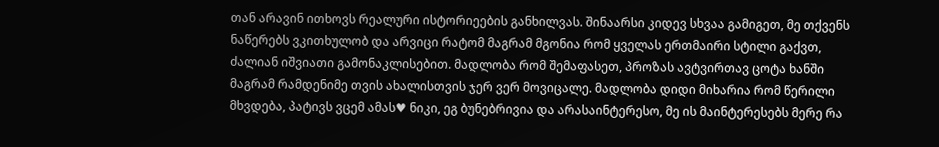თან არავინ ითხოვს რეალური ისტორიეების განხილვას. შინაარსი კიდევ სხვაა გამიგეთ, მე თქვენს ნაწერებს ვკითხულობ და არვიცი რატომ მაგრამ მგონია რომ ყველას ერთმაირი სტილი გაქვთ, ძალიან იშვიათი გამონაკლისებით. მადლობა რომ შემაფასეთ, პროზას ავტვირთავ ცოტა ხანში მაგრამ რამდენიმე თვის ახალისთვის ჯერ ვერ მოვიცალე. მადლობა დიდი მიხარია რომ წერილი მხვდება, პატივს ვცემ ამას♥ ნიკი, ეგ ბუნებრივია და არასაინტერესო, მე ის მაინტერესებს მერე რა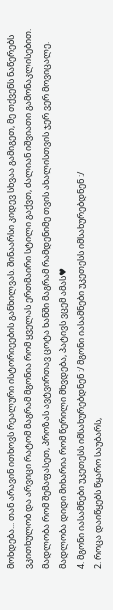მოხდება... თან არავინ ითხოვს რეალური ისტორიეების განხილვას. შინაარსი კიდევ სხვაა გამიგეთ, მე თქვენს ნაწერებს ვკითხულობ და არვიცი რატომ მაგრამ მგონია რომ ყველას ერთმაირი სტილი გაქვთ, ძალიან იშვიათი გამონაკლისებით. მადლობა რომ შემაფასეთ, პროზას ავტვირთავ ცოტა ხანში მაგრამ რამდენიმე თვის ახალისთვის ჯერ ვერ მოვიცალე. მადლობა დიდი მიხარია რომ წერილი მხვდება, პატივს ვცემ ამას♥
4. მგონი იასამნები უკეთესს იმსახურებდნენ :/ მგონი იასამნები უკეთესს იმსახურებდნენ :/
2. როცა დაიწყებს წყარო საუბარს,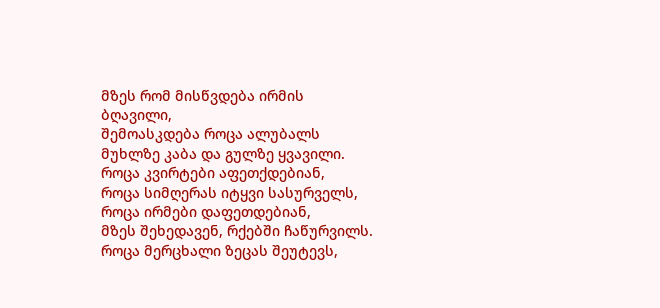მზეს რომ მისწვდება ირმის ბღავილი,
შემოასკდება როცა ალუბალს
მუხლზე კაბა და გულზე ყვავილი.
როცა კვირტები აფეთქდებიან,
როცა სიმღერას იტყვი სასურველს,
როცა ირმები დაფეთდებიან,
მზეს შეხედავენ, რქებში ჩაწურვილს.
როცა მერცხალი ზეცას შეუტევს,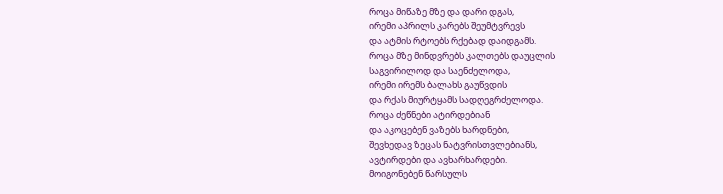როცა მიწაზე მზე და დარი დგას,
ირემი აპრილს კარებს შეუმტვრევს
და ატმის რტოებს რქებად დაიდგამს.
როცა მზე მინდვრებს კალთებს დაუცლის
საგვირილოდ და საენძელოდა,
ირემი ირემს ბალახს გაუწვდის
და რქას მიურტყამს სადღეგრძელოდა.
როცა ძეწნები ატირდებიან
და აკოცებენ ვაზებს ხარდნები,
შევხედავ ზეცას ნატვრისთვლებიანს,
ავტირდები და ავხარხარდები.
მოიგონებენ წარსულს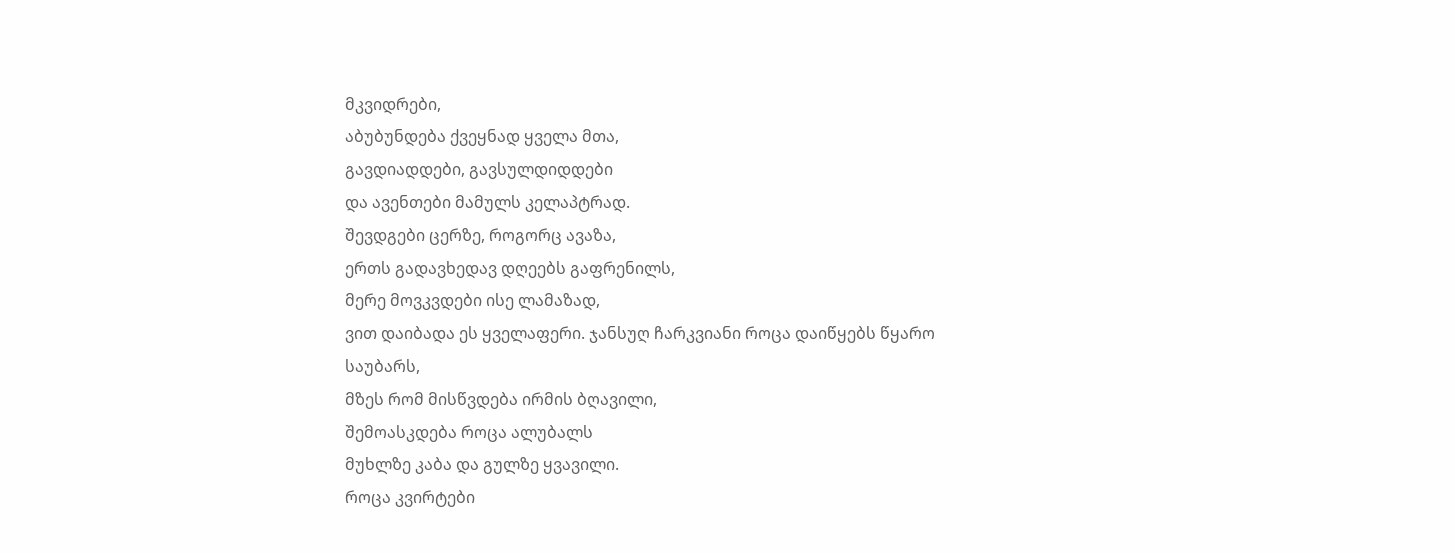მკვიდრები,
აბუბუნდება ქვეყნად ყველა მთა,
გავდიადდები, გავსულდიდდები
და ავენთები მამულს კელაპტრად.
შევდგები ცერზე, როგორც ავაზა,
ერთს გადავხედავ დღეებს გაფრენილს,
მერე მოვკვდები ისე ლამაზად,
ვით დაიბადა ეს ყველაფერი. ჯანსუღ ჩარკვიანი როცა დაიწყებს წყარო საუბარს,
მზეს რომ მისწვდება ირმის ბღავილი,
შემოასკდება როცა ალუბალს
მუხლზე კაბა და გულზე ყვავილი.
როცა კვირტები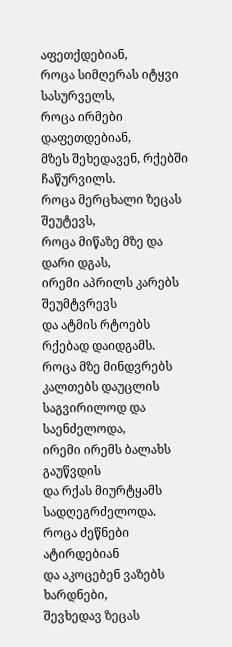აფეთქდებიან,
როცა სიმღერას იტყვი სასურველს,
როცა ირმები დაფეთდებიან,
მზეს შეხედავენ, რქებში ჩაწურვილს.
როცა მერცხალი ზეცას შეუტევს,
როცა მიწაზე მზე და დარი დგას,
ირემი აპრილს კარებს შეუმტვრევს
და ატმის რტოებს რქებად დაიდგამს.
როცა მზე მინდვრებს კალთებს დაუცლის
საგვირილოდ და საენძელოდა,
ირემი ირემს ბალახს გაუწვდის
და რქას მიურტყამს სადღეგრძელოდა.
როცა ძეწნები ატირდებიან
და აკოცებენ ვაზებს ხარდნები,
შევხედავ ზეცას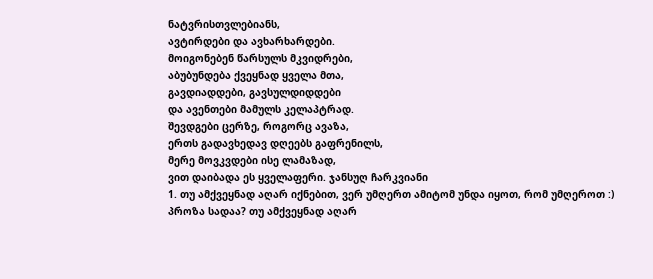ნატვრისთვლებიანს,
ავტირდები და ავხარხარდები.
მოიგონებენ წარსულს მკვიდრები,
აბუბუნდება ქვეყნად ყველა მთა,
გავდიადდები, გავსულდიდდები
და ავენთები მამულს კელაპტრად.
შევდგები ცერზე, როგორც ავაზა,
ერთს გადავხედავ დღეებს გაფრენილს,
მერე მოვკვდები ისე ლამაზად,
ვით დაიბადა ეს ყველაფერი. ჯანსუღ ჩარკვიანი
1. თუ ამქვეყნად აღარ იქნებით, ვერ უმღერთ ამიტომ უნდა იყოთ, რომ უმღეროთ :)
პროზა სადაა? თუ ამქვეყნად აღარ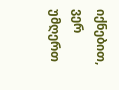იქნებით, ვერ უმღერთ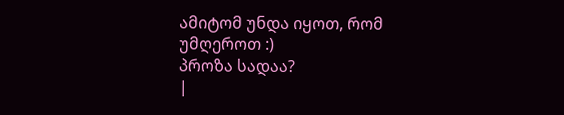ამიტომ უნდა იყოთ, რომ უმღეროთ :)
პროზა სადაა?
|